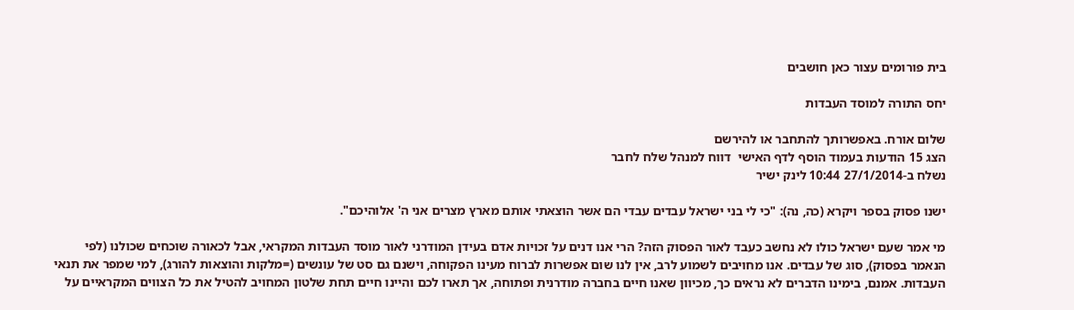בית פורומים עצור כאן חושבים

יחס התורה למוסד העבדות

שלום אורח. באפשרותך להתחבר או להירשם
הצג 15 הודעות בעמוד הוסף לדף האישי  דווח למנהל שלח לחבר
נשלח ב-27/1/2014 10:44 לינק ישיר

ישנו פסוק בספר ויקרא (כה, נה): "כי לי בני ישראל עבדים עבדי הם אשר הוצאתי אותם מארץ מצרים אני ה' אלוהיכם".

מי אמר שעם ישראל כולו לא נחשב כעבד לאור הפסוק הזה? הרי אנו דנים על זכויות אדם בעידן המודרני לאור מוסד העבדות המקראי, אבל לכאורה שוכחים שכולנו (לפי הנאמר בפסוק), סוג של עבדים. אנו מחויבים לשמוע לרב, אין לנו שום אפשרות לברוח מעינו הפקוחה, וישנם גם סט של עונשים (=מלקות והוצאות להורג), למי שמפר את תנאי העבדות. אמנם, בימינו הדברים לא נראים כך, מכיוון שאנו חיים בחברה מודרנית ופתוחה, אך תארו לכם והיינו חיים תחת שלטון המחויב להטיל את כל הצווים המקראיים על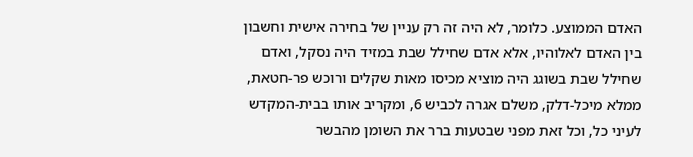האדם הממוצע. כלומר, לא היה זה רק עניין של בחירה אישית וחשבון בין האדם לאלוהיו, אלא אדם שחילל שבת במזיד היה נסקל, ואדם שחילל שבת בשוגג היה מוציא מכיסו מאות שקלים ורוכש פר-חטאת, ממלא מיכל-דלק, משלם אגרה לכביש 6, ומקריב אותו בבית-המקדש לעיני כל, וכל זאת מפני שבטעות ברר את השומן מהבשר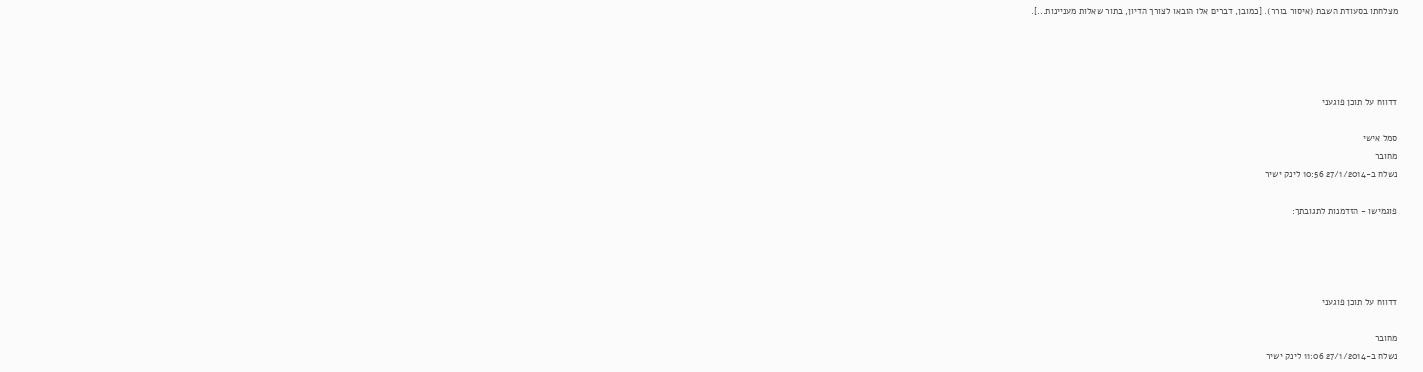מצלחתו בסעודת השבת (איסור בורר). [כמובן, דברים אלו הובאו לצורך הדיון, בתור שאלות מעניינות...].




דדווח על תוכן פוגעני

סמל אישי
מחובר
נשלח ב-27/1/2014 10:56 לינק ישיר

פוגמישו - הזדמנות לתגובתך:




דדווח על תוכן פוגעני

מחובר
נשלח ב-27/1/2014 11:06 לינק ישיר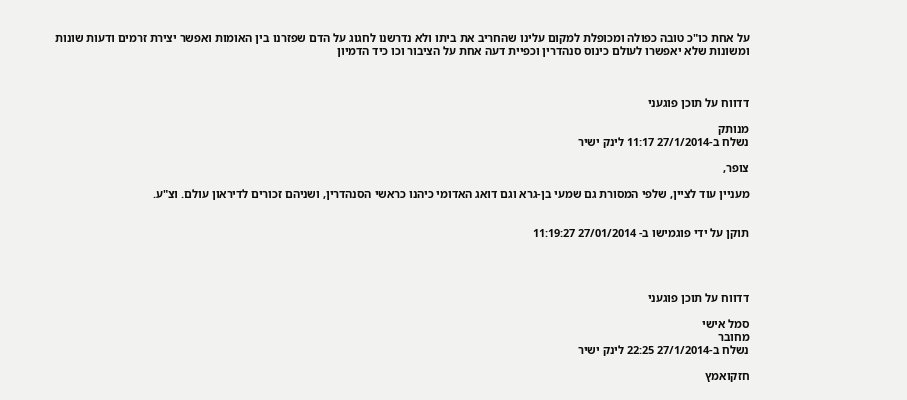על אחת כו"כ טובה כפולה ומכופלת למקום עלינו שהחריב את ביתו ולא נדרשנו לחגוג על הדם שפזרנו בין האומות ואפשר יצירת זרמים ודעות שונות ומשונות שלא יאפשרו לעולם כינוס סנהדרין וכפיית דעה אחת על הציבור וכו כיד הדמיון



דדווח על תוכן פוגעני

מנותק
נשלח ב-27/1/2014 11:17 לינק ישיר

צופר,

מעניין עוד לציין, שלפי המסורת גם שמעי בן-גרא וגם דואג האדומי כיהנו כראשי הסנהדרין, ושניהם זכורים לדיראון עולם. וצ"ע.


תוקן על ידי פוגמישו ב- 27/01/2014 11:19:27




דדווח על תוכן פוגעני

סמל אישי
מחובר
נשלח ב-27/1/2014 22:25 לינק ישיר

חזקואמץ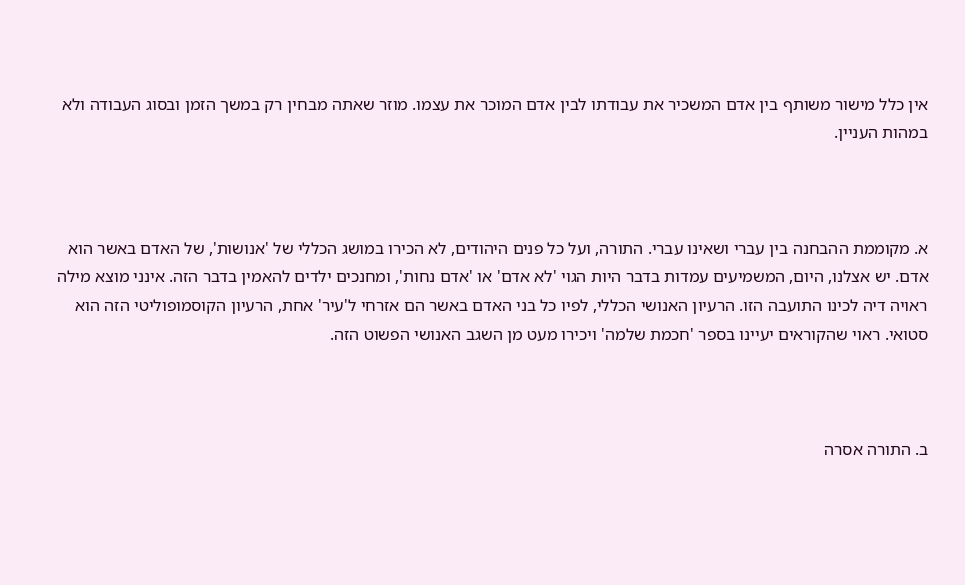אין כלל מישור משותף בין אדם המשכיר את עבודתו לבין אדם המוכר את עצמו. מוזר שאתה מבחין רק במשך הזמן ובסוג העבודה ולא במהות העניין.



א. מקוממת ההבחנה בין עברי ושאינו עברי. התורה, ועל כל פנים היהודים, לא הכירו במושג הכללי של 'אנושות', של האדם באשר הוא אדם. יש אצלנו, היום, המשמיעים עמדות בדבר היות הגוי 'לא אדם' או 'אדם נחות', ומחנכים ילדים להאמין בדבר הזה. אינני מוצא מילה ראויה דיה לכינו התועבה הזו. הרעיון האנושי הכללי, לפיו כל בני האדם באשר הם אזרחי ל'עיר' אחת, הרעיון הקוסמופוליטי הזה הוא סטואי. ראוי שהקוראים יעיינו בספר 'חכמת שלמה' ויכירו מעט מן השגב האנושי הפשוט הזה.



ב. התורה אסרה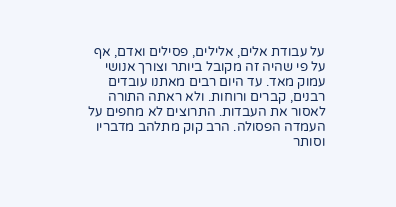על עבודת אלים, אלילים, פסילים ואדם, אף על פי שהיה זה מקובל ביותר וצורך אנושי עמוק מאד. עד היום רבים מאתנו עובדים רבנים, קברים ורוחות. ולא ראתה התורה לאסור את העבדות. התרוצים לא מחפים על העמדה הפסולה. הרב קוק מתלהב מדבריו וסותר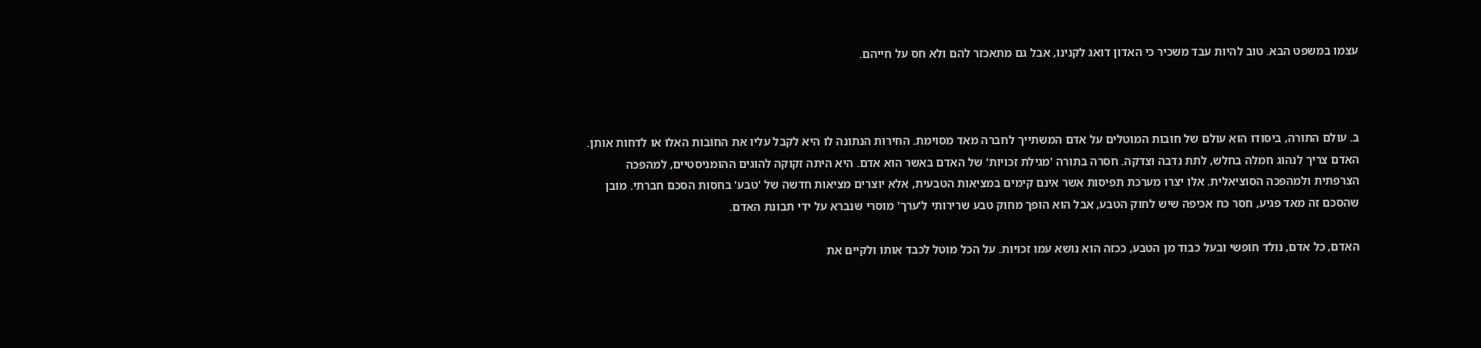עצמו במשפט הבא. טוב להיות עבד משכיר כי האדון דואג לקנינו, אבל גם מתאכזר להם ולא חס על חייהם.



ב. עולם התורה, ביסודו הוא עולם של חובות המוטלים על אדם המשתייך לחברה מאד מסוימת. החירות הנתונה לו היא לקבל עליו את החובות האלו או לדחות אותן. האדם צריך לנהוג חמלה בחלש, לתת נדבה וצדקה. חסרה בתורה 'מגילת זכויות' של האדם באשר הוא אדם. היא היתה זקוקה להוגים ההומניסטיים, למהפכה הצרפתית ולמהפכה הסוציאלית. אלו יצרו מערכת תפיסות אשר אינם קימים במציאות הטבעית, אלא יוצרים מציאות חדשה של 'טבע' בחסות הסכם חברתי. מובן שהסכם זה מאד פגיע, חסר כח אכיפה שיש לחוק הטבע, אבל הוא הופך מחוק טבע שרירותי ל'ערך' מוסרי שנברא על ידי תבונת האדם.

האדם, כל אדם, נולד חופשי ובעל כבוד מן הטבע, ככזה הוא נושא עמו זכויות. על הכל מוטל לכבד אותו ולקיים את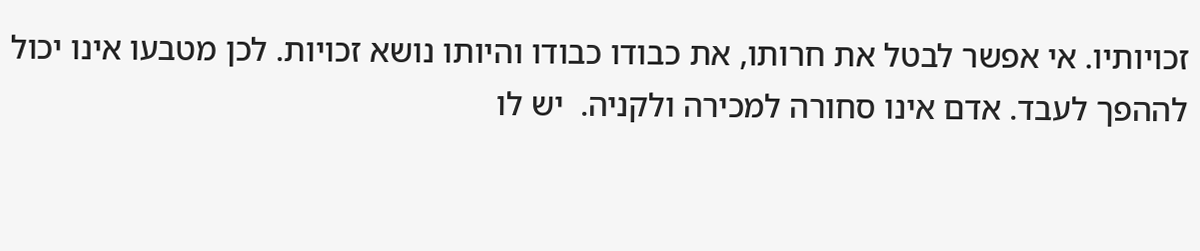זכויותיו. אי אפשר לבטל את חרותו, את כבודו כבודו והיותו נושא זכויות. לכן מטבעו אינו יכול לההפך לעבד. אדם אינו סחורה למכירה ולקניה.  יש לו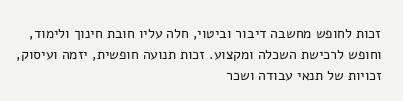זכות לחופש מחשבה דיבור וביטוי, חלה עליו חובת חינוך ולימוד, וחופש לרכישת השכלה ומקצוע. זכות תנועה חופשית, יזמה ועיסוק, זכויות של תנאי עבודה ושכר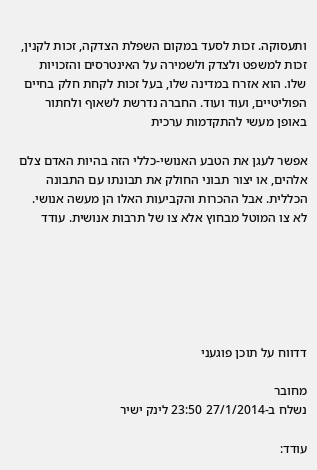ותעסוקה. זכות לסעד במקום השפלת הצדקה, זכות לקנין, זכות למשפט ולצדק ולשמירה על האינטרסים והזכויות שלו. הוא אזרח במדינה שלו, בעל זכות לקחת חלק בחיים הפוליטיים, ועוד ועוד. החברה נדרשת לשאוף ולחתור באופן מעשי להתקדמות ערכית

אפשר לעגן את הטבע האנושי-כללי הזה בהיות האדם צלם אלהים, או יצור תבוני החולק את תבונתו עם התבונה הכללית. אבל ההכרות והקביעות האלו הן מעשה אנושי. לא צו המוטל מבחוץ אלא צו של תרבות אנושית. עודד






דדווח על תוכן פוגעני

מחובר
נשלח ב-27/1/2014 23:50 לינק ישיר

עודד: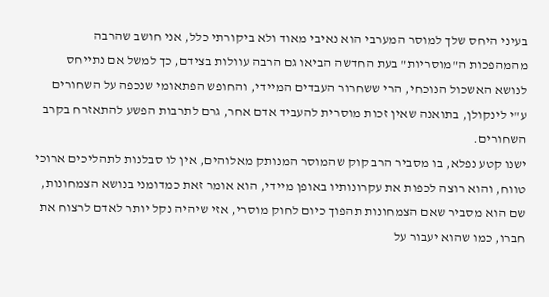בעיני היחס שלך למוסר המערבי הוא נאיבי מאוד ולא ביקורתי כלל, אני חושב שהרבה מהמהפכות ה"מוסריות" בעת החדשה הביאו גם הרבה עוולות בצידם, כך למשל אם נתייחס לנושא האשכול הנוכחי, הרי ששחרור העבדים המיידי, והחופש הפתאומי שנכפה על השחורים ע"י לינקולן, בתואנה שאין זכות מוסרית להעביד אדם אחר, גרם לתרבות הפשע להתאזרח בקרב השחורים.
ישנו קטע נפלא, בו מסביר הרב קוק שהמוסר המנותק מאלוהים, אין לו סבלנות לתהליכים ארוכי טווח, והוא רוצה לכפות את עקרונותיו באופן מיידי, הוא אומר זאת כמדומני בנושא הצמחונות, שם הוא מסביר שאם הצמחונות תהפוך כיום לחוק מוסרי, אזי שיהיה נקל יותר לאדם לרצוח את חברו, כמו שהוא יעבור על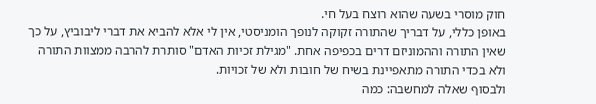חוק מוסרי בשעה שהוא רוצח בעל חי.
באופן כללי, על דבריך שהתורה זקוקה לנופך הומניסטי, אין לי אלא להביא את דברי ליבוביץ, על כך שאין התורה וההמוניזם דרים בכפיפה אחת. "מגילת זכיות האדם" סותרת להרבה ממצוות התורה ולא בכדי התורה מתאפיינת בשיח של חובות ולא של זכויות.
ולבסוף שאלה למחשבה: כמה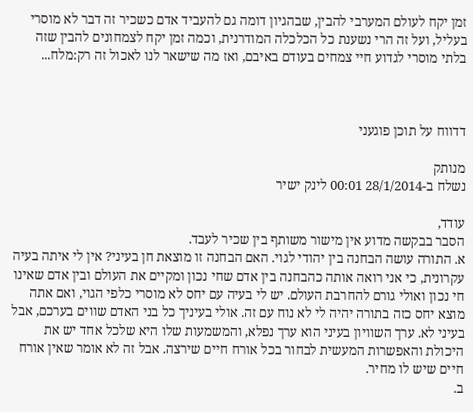זמן יקח לעולם המערבי להבין, שבהגיון דומה גם להעביד אדם כשכיר זה דבר לא מוסרי בעליל, ועל זה הרי נשענת כל הכלכלה המודרנית, וכמה זמן יקח לצמחונים להבין שזה בלתי מוסרי לגדוע חיי צמחים בעודם באיבם, ואז מה שישאר לנו לאכול זה רק:מלח...



דדווח על תוכן פוגעני

מנותק
נשלח ב-28/1/2014 00:01 לינק ישיר

עודד,
הסבר בבקשה מדוע אין מישור משותף בין שכיר לעבד.
א. התורה עושה הבחנה בין יהודי לגוי. האם הבחנה זו מוצאת חן בעיני? אין לי איתה בעיה עקרונית, כי אני רואה אותה כהבחנה בין אדם שחי נכון ומקיים את העולם ובין אדם שאינו חי נכון ואולי גורם להחרבת העולם. יש לי בעיה עם יחס לא מוסרי כלפי הגוי, ואם אתה מוצא יחס כזה בתורה יהיה לי לא נוח עם זה. אולי בעיניך כל בני האדם שווים בערכם, אבל בעיני לא. ערך השוויון בעיני הוא ערך נפלא, והמשמעות שלו היא שלכל אחד יש את היכולת והאפשרות המעשית לבחור בכל אורח חיים שירצה. אבל זה לא אומר שאין אורח חיים שיש לו מחיר.
ב.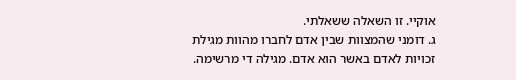אוקיי. זו השאלה ששאלתי.
ג. דומני שהמצוות שבין אדם לחברו מהוות מגילת זכויות לאדם באשר הוא אדם. מגילה די מרשימה.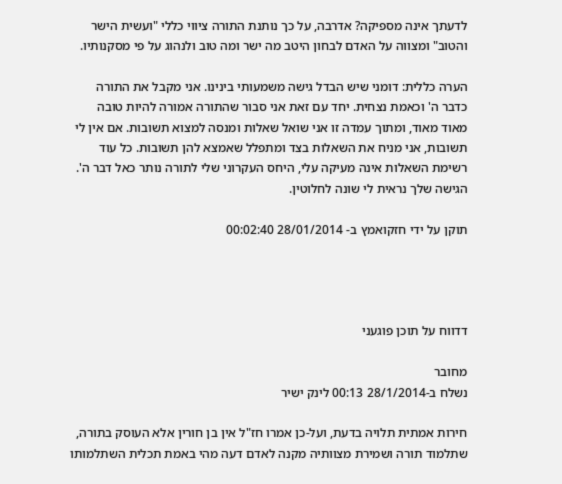לדעתך אינה מספיקה? אדרבה, על כך נותנת התורה ציווי כללי "ועשית הישר והטוב" ומצווה על האדם לבחון היטב מה ישר ומה טוב ולנהוג על פי מסקנותיו.

הערה כללית: דומני שיש הבדל גישה משמעותי בינינו. אני מקבל את התורה כדבר ה' וכאמת נצחית. יחד עם זאת אני סבור שהתורה אמורה להיות טובה מאוד מאוד, ומתוך עמדה זו אני שואל שאלות ומנסה למצוא תשובות. אם אין לי תשובות, אני מניח את השאלות בצד ומתפלל שאמצא להן תשובות. כל עוד רשימת השאלות אינה מעיקה עלי, היחס העקרוני שלי לתורה נותר כאל דבר ה'. הגישה שלך נראית לי שונה לחלוטין.

תוקן על ידי חזקואמץ ב- 28/01/2014 00:02:40




דדווח על תוכן פוגעני

מחובר
נשלח ב-28/1/2014 00:13 לינק ישיר

חירות אמתית תלויה בדעת, ועל-כן אמרו חז"ל אין בן חורין אלא העוסק בתורה, שתלמוד תורה ושמירת מצוותיה מקנה לאדם דעה מהי באמת תכלית השתלמותו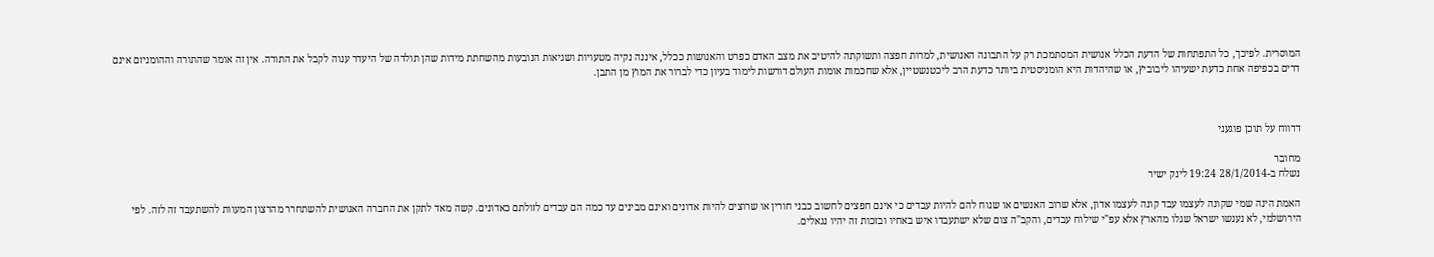המוסרית. לפיכך, כל התפתחות של הדעת הכלל אנושית המסתמכת רק על התבונה האנושית, למרות חפצה ותשוקתה להיטיב את מצב האדם כפרט והאנושות ככלל, איננה נקיה מטעויות ושגיאות הנובעות מהשחתת מידות שהן תולדה של היעדר ענוה לקבל את התורה. אין זה אומר שהתורה וההומניזם אינם דרים בכפיפה אחת כדעת ישעיהו ליבוביץ, או שהיהדות היא הומניסטית ביותר כדעת הרב ליכטנשטיין, אלא שחכמות אומות העולם דורשות לימוד בעיון כדי לברור את המוץ מן התבן.



דדווח על תוכן פוגעני

מחובר
נשלח ב-28/1/2014 19:24 לינק ישיר

האמת הינה שמי שקונה לעצמו עבד קונה לעצמו אדון, אלא שרוב האנשים או שנוח להם להיות עבדים כי אינם חפצים לחשוב כבני חורין או שרוצים להיות אדונים ואינם מבינים עד כמה הם עבדים לזולתם כאדונים. קשה מאד לתקן את החברה האנושית להשתחרר מהרצון המעוות להשתעבד זה לזה. לפי הירושלמי, לא נענשו ישראל שגלו מהארץ אלא עפ"י שילוח עבדים, והקב"ה צום שלא ישתעבדו איש באחיו ובזכות זה יהיו נגאלים.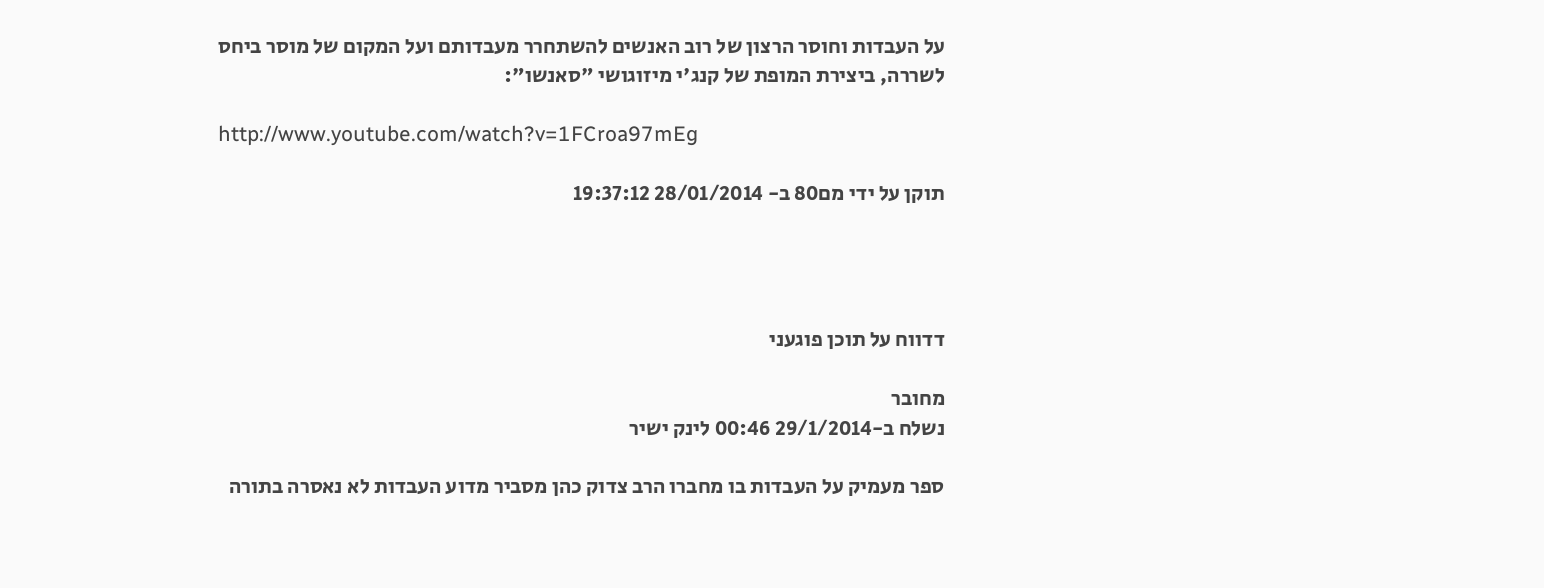על העבדות וחוסר הרצון של רוב האנשים להשתחרר מעבדותם ועל המקום של מוסר ביחס לשררה, ביצירת המופת של קנג'י מיזוגושי "סאנשו":

http://www.youtube.com/watch?v=1FCroa97mEg

תוקן על ידי מם80 ב- 28/01/2014 19:37:12




דדווח על תוכן פוגעני

מחובר
נשלח ב-29/1/2014 00:46 לינק ישיר

ספר מעמיק על העבדות בו מחברו הרב צדוק כהן מסביר מדוע העבדות לא נאסרה בתורה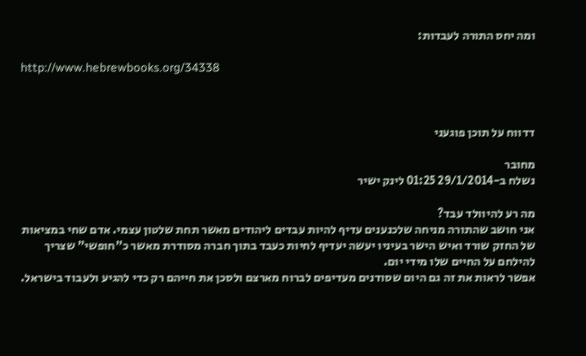ומה יחס התורה לעבדות:

http://www.hebrewbooks.org/34338



דדווח על תוכן פוגעני

מחובר
נשלח ב-29/1/2014 01:25 לינק ישיר

מה רע להיוולד עבד?
אני חושב שהתורה מניחה שלכנענים עדיף להיות עבדים ליהודים מאשר תחת שלטון עצמי. אדם שחי במציאות של החזק שורד ואיש הישר בעיניו יעשה יעדיף לחיות כעבד בתוך חברה מסודרת מאשר כ"חופשי" שצריך להילחם על החיים שלו מידי יום.
אפשר לראות את זה גם היום שסודנים מעדיפים לברוח מארצם ולסכן את חייהם רק כדי להגיע ולעבוד בישראל.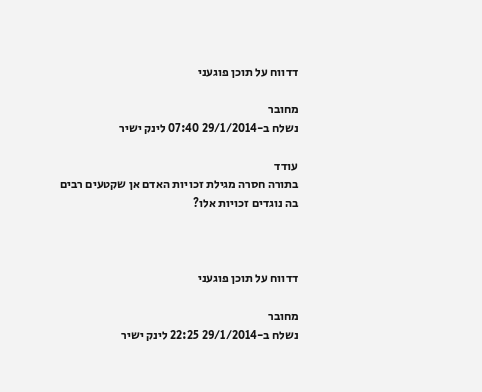דדווח על תוכן פוגעני

מחובר
נשלח ב-29/1/2014 07:40 לינק ישיר

עודד
בתורה חסרה מגילת זכויות האדם אן שקטעים רבים בה נוגדים זכויות אלו?



דדווח על תוכן פוגעני

מחובר
נשלח ב-29/1/2014 22:25 לינק ישיר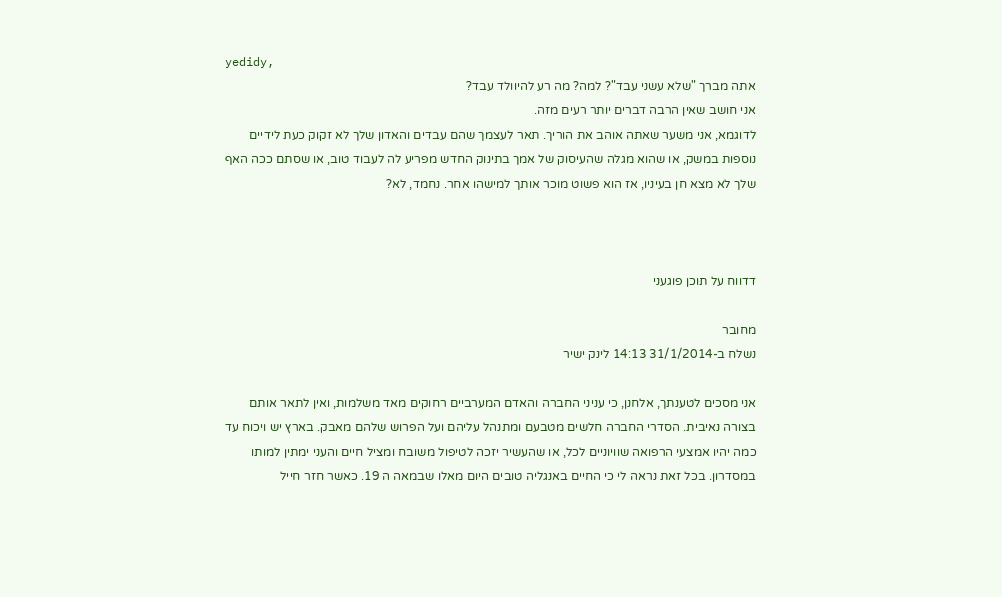yedidy,
אתה מברך "שלא עשני עבד"? למה? מה רע להיוולד עבד?
אני חושב שאין הרבה דברים יותר רעים מזה.
לדוגמא, אני משער שאתה אוהב את הוריך. תאר לעצמך שהם עבדים והאדון שלך לא זקוק כעת לידיים נוספות במשק, או שהוא מגלה שהעיסוק של אמך בתינוק החדש מפריע לה לעבוד טוב, או שסתם ככה האף שלך לא מצא חן בעיניו, אז הוא פשוט מוכר אותך למישהו אחר. נחמד, לא?



דדווח על תוכן פוגעני

מחובר
נשלח ב-31/1/2014 14:13 לינק ישיר

אני מסכים לטענתך, אלחנן, כי עניני החברה והאדם המערביים רחוקים מאד משלמות, ואין לתאר אותם בצורה נאיבית. הסדרי החברה חלשים מטבעם ומתנהל עליהם ועל הפרוש שלהם מאבק. בארץ יש ויכוח עד כמה יהיו אמצעי הרפואה שוויוניים לכל, או שהעשיר יזכה לטיפול משובח ומציל חיים והעני ימתין למותו במסדרון. בכל זאת נראה לי כי החיים באנגליה טובים היום מאלו שבמאה ה 19. כאשר חזר חייל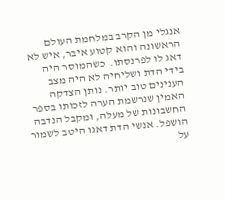אנגלי מן הקרב במלחמת העולם הראשונה והוא קטוע איבר, איש לא דאג לו לפרנסתו.  כשהמוסר היה בידי הדת ושליחיה לא היה מצב הענינים טוב יותר. נותן הצדקה האמין שנרשמת הערה לזכותו בספר החשבונות של מעלה, ומקבל הנדבה הושפל. אנשי הדת דאגו היטב לשמור על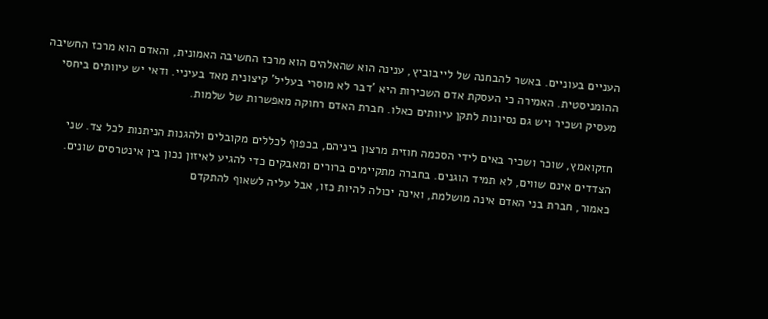העניים בעוניים. באשר להבחנה של לייבוביץ, ענינה הוא שהאלהים הוא מרכז החשיבה האמונית, והאדם הוא מרכז החשיבה ההומניסטית. האמירה כי העסקת אדם השכירות היא 'דבר לא מוסרי בעליל' קיצונית מאד בעיניי. ודאי יש עיוותים ביחסי מעסיק ושכיר ויש גם נסיונות לתקן עיוותים כאלו. חברת האדם רחוקה מאפשרות של שלמות.

חזקואמץ, שוכר ושכיר באים לידי הסכמה חוזית מרצון ביניהם, בכפוף לכללים מקובלים ולהגנות הניתנות לכל צד. שני הצדדים אינם שווים, לא תמיד הוגנים. בחברה מתקיימים ברורים ומאבקים כדי להגיע לאיזון נכון בין אינטרסים שונים. כאמור, חברת בני האדם אינה מושלמת, ואינה יכולה להיות כזו, אבל עליה לשאוף להתקדם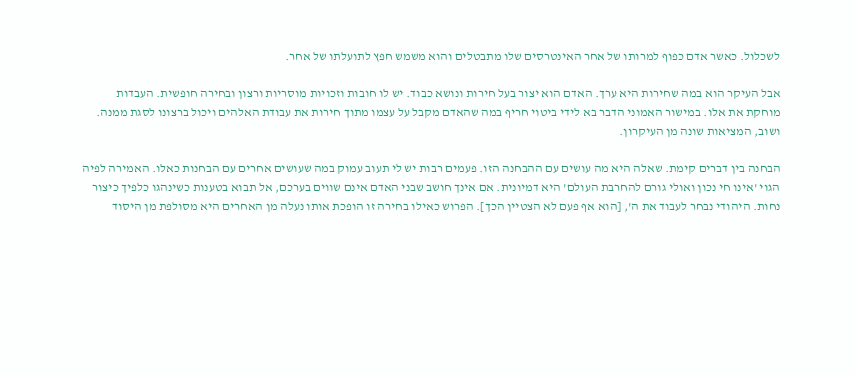לשכלול. כאשר אדם כפוף למרותו של אחר האינטרסים שלו מתבטלים והוא משמש חפץ לתועלתו של אחר.

אבל העיקר הוא במה שחירות היא ערך. האדם הוא יצור בעל חירות ונושא כבוד. יש לו חובות וזכויות מוסריות ורצון ובחירה חופשית. העבדות מוחקת את אלו. במישור האמוני הדבר בא לידי ביטוי חריף במה שהאדם מקבל על עצמו מתוך חירות את עבודת האלהים ויכול ברצונו לסגת ממנה. ושוב, המציאות שונה מן העיקרון.

הבחנה בין דברים קימת. שאלה היא מה עושים עם ההבחנה הזו. פעמים רבות יש לי תעוב עמוק במה שעושים אחרים עם הבחנות כאלו. האמירה לפיה הגוי 'אינו חי נכון ואולי גורם להחרבת העולם' היא דמיונית. אם אינך חושב שבני האדם אינם שווים בערכם, אל תבוא בטענות כשינהגו כלפיך כיצור נחות. היהודי נבחר לעבוד את ה', [הוא אף פעם לא הצטיין הכך]. הפרוש כאילו בחירה זו הופכת אותו נעלה מן האחרים היא מסולפת מן היסוד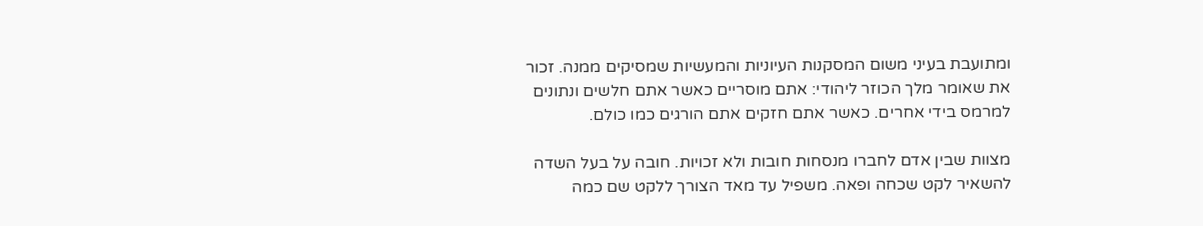ומתועבת בעיני משום המסקנות העיוניות והמעשיות שמסיקים ממנה. זכור את שאומר מלך הכוזר ליהודי: אתם מוסריים כאשר אתם חלשים ונתונים למרמס בידי אחרים. כאשר אתם חזקים אתם הורגים כמו כולם.

מצוות שבין אדם לחברו מנסחות חובות ולא זכויות. חובה על בעל השדה להשאיר לקט שכחה ופאה. משפיל עד מאד הצורך ללקט שם כמה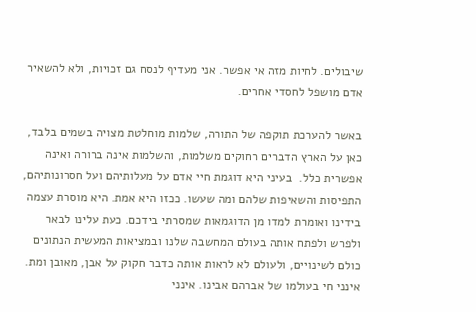שיבולים. לחיות מזה אי אפשר. אני מעדיף לנסח גם זכויות, ולא להשאיר אדם מושפל לחסדי אחרים.

באשר להערכת תוקפה של התורה, שלמות מוחלטת מצויה בשמים בלבד, כאן על הארץ הדברים רחוקים משלמות, והשלמות אינה ברורה ואינה אפשרית כלל.  בעיני היא דוגמת חיי אדם על מעלותיהם ועל חסרונותיהם, התפיסות והשאיפות שלהם ומה שעשו. ככזו היא אמת. היא מוסרת עצמה בידינו ואומרת למדו מן הדוגמאות שמסרתי בידכם. כעת עלינו לבאר ולפרש ולפתח אותה בעולם המחשבה שלנו ובמציאות המעשית הנתונים כולם לשינויים, ולעולם לא לראות אותה כדבר חקוק על אבן, מאובן ומת. אינני חי בעולמו של אברהם אבינו. אינני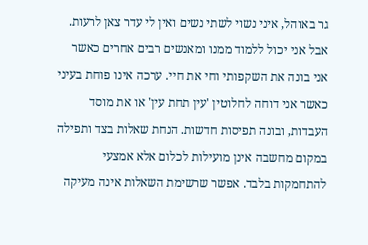גר באוהל, איני נשוי לשתי נשים ואין לי עדר צאן לרעות. אבל אני יכול ללמוד ממנו ומאנשים רבים אחרים כאשר אני בונה את השקפותי וחי את חיי. ערכה אינו פוחת בעיני כאשר אני דוחה לחלוטין 'עין תחת עין' או את מוסד העבדות, ובונה תפיסות חדשות. הנחת שאלות בצד ותפילה במקום מחשבה אינן מועילות לכלום אלא אמצעי להתחמקות בלבד. אפשר שרשימת השאלות אינה מעיקה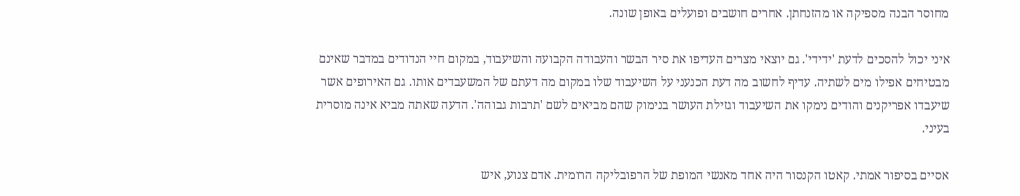מחוסר הבנה מספיקה או מהזנחתן. אחרים חושבים ופועלים באופן שונה.

איני יכול להסכים לדעת 'ידידי'. גם יוצאי מצרים העדיפו את סיר הבשר והעבודה הקבועה והשיעבוד, במקום חיי הנדודים במדבר שאינם מבטיחים אפילו מים לשתיה. עדיף לחשוב מה דעת הכנעני על השיעבוד שלו במקום מה דעתם של המשעבדים אותו. גם האירופים אשר שיעבדו אפריקנים והודים נימקו את השיעבוד וגזילת העושר בנימוק שהם מביאים לשם 'תרבות גבוהה'. הדעה שאתה מביא אינה מוסרית בעיני.

אסיים בסיפור אמתי. קאטו הקנסור היה אחד מאנשי המופת של הרפובליקה הרומית. אדם צנוע, איש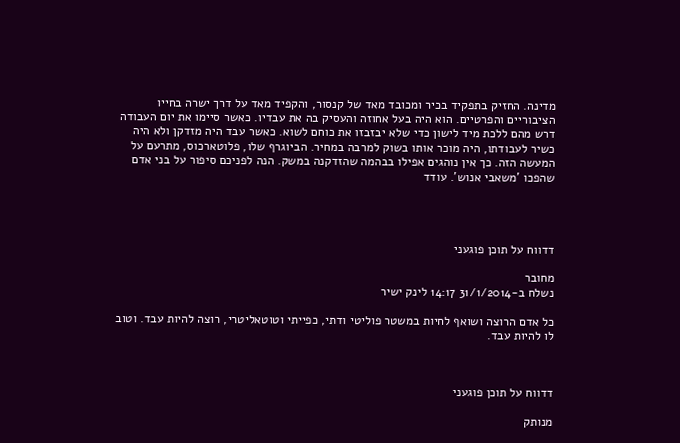מדינה. החזיק בתפקיד בכיר ומכובד מאד של קנסור, והקפיד מאד על דרך ישרה בחייו הציבוריים והפרטיים. הוא היה בעל אחוזה והעסיק בה את עבדיו. כאשר סיימו את יום העבודה דרש מהם ללכת מיד לישון כדי שלא יבזבזו את כוחם לשוא. כאשר עבד היה מזדקן ולא היה כשיר לעבודתו, היה מוכר אותו בשוק למרבה במחיר. הביוגרף שלו, פלוטארכוס, מתרעם על המעשה הזה. כך אין נוהגים אפילו בבהמה שהזדקנה במשק. הנה לפניכם סיפור על בני אדם שהפכו 'משאבי אנוש'. עודד




דדווח על תוכן פוגעני

מחובר
נשלח ב-31/1/2014 14:17 לינק ישיר

כל אדם הרוצה ושואף לחיות במשטר פוליטי ודתי, כפייתי וטוטאליטרי, רוצה להיות עבד. וטוב לו להיות עבד.



דדווח על תוכן פוגעני

מנותק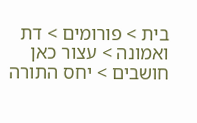בית > פורומים > דת ואמונה > עצור כאן חושבים > יחס התורה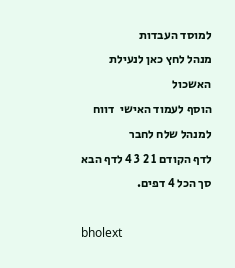למוסד העבדות
מנהל לחץ כאן לנעילת האשכול
הוסף לעמוד האישי  דווח למנהל שלח לחבר
לדף הקודם 1 2 3 4 לדף הבא סך הכל 4 דפים.

bholext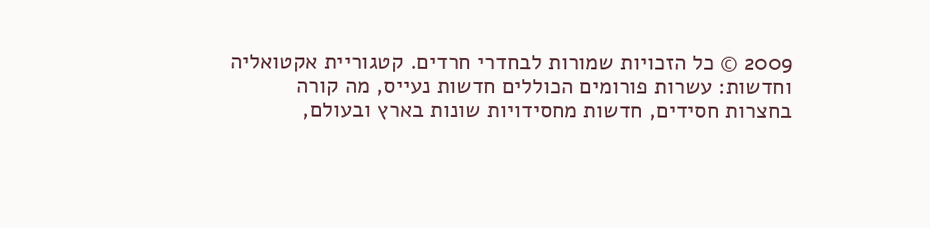2009 © כל הזכויות שמורות לבחדרי חרדים. קטגוריית אקטואליה וחדשות: עשרות פורומים הכוללים חדשות נעייס, מה קורה בחצרות חסידים, חדשות מחסידויות שונות בארץ ובעולם,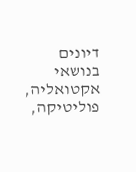דיונים בנושאי אקטואליה, פוליטיקה,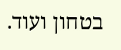בטחון ועוד.